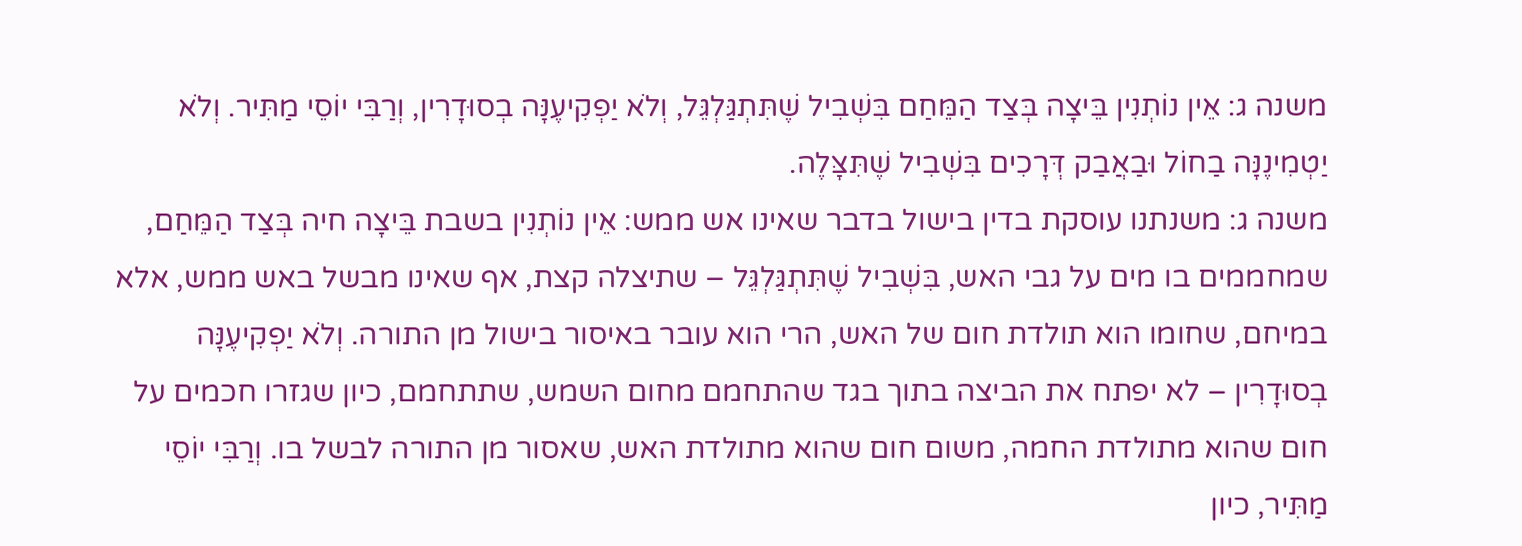משנה ג: אֵין נוֹתְנִין בֵּיצָה בְּצַד הַמֵּחַם בִּשְׁבִיל שֶׁתִּתְגַּלְגֵּל, וְלֹא יַפְקִיעֶנָּה בְסוּדָרִין, וְרַבִּי יוֹסֵי מַתִּיר. וְלֹא יַטְמִינֶנָּה בַחוֹל וּבַאֲבַק דְּרָכִים בִּשְׁבִיל שֶׁתִּצָּלֶה.
משנה ג: משנתנו עוסקת בדין בישול בדבר שאינו אש ממש: אֵין נוֹתְנִין בשבת בֵּיצָה חיה בְּצַד הַמֵּחַם, שמחממים בו מים על גבי האש, בִּשְׁבִיל שֶׁתִּתְגַּלְגֵּל – שתיצלה קצת, אף שאינו מבשל באש ממש, אלא במיחם, שחומו הוא תולדת חום של האש, הרי הוא עובר באיסור בישול מן התורה. וְלֹא יַפְקִיעֶנָּה בְסוּדָרִין – לא יפתח את הביצה בתוך בגד שהתחמם מחום השמש, שתתחמם, כיון שגזרו חכמים על חום שהוא מתולדת החמה, משום חום שהוא מתולדת האש, שאסור מן התורה לבשל בו. וְרַבִּי יוֹסֵי מַתִּיר, כיון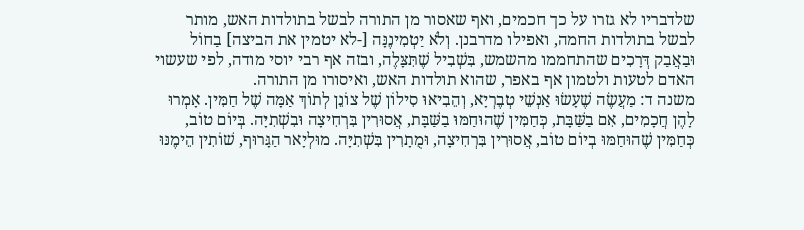שלדבריו לא גזרו על כך חכמים, ואף שאסור מן התורה לבשל בתולדות האש, מותר לבשל בתולדות החמה, ואפילו מדרבנן. וְלֹא יַטְמִינֶנָּה [-לא יטמין את הביצה] בַחוֹל וּבַאֲבַק דְּרָכִים שהתחממו מהשמש, בִּשְׁבִיל שֶׁתִּצָּלֶה, ובזה אף רבי יוסי מודה, לפי שעשוי האדם לטעות ולטמון אף באפר, שהוא תולדות האש, ואיסורו מן התורה.
משנה ד: מַעֲשֶׂה שֶׁעָשׂוּ אַנְשֵׁי טְבֶרְיָא, וְהֵבִיאוּ סִילוֹן שֶׁל צוֹנֵן לְתוֹךְ אַמָּה שֶׁל חַמִּין. אָמְרוּ לָהֶן חֲכָמִים, אִם בַשַּׁבָּת, כְּחַמִּין שֶׁהוּחַמּוּ בַשַּׁבָּת, אֲסוּרִין בִּרְחִיצָה וּבִשְׁתִיָּה. בְּיוֹם טוֹב, כְּחַמִּין שֶׁהוּחַמּוּ בְיוֹם טוֹב, אֲסוּרִין בִּרְחִיצָה, וּמֻתָרִין בִּשְׁתִיָּה. מוּלְיָאר הַגָּרוּף, שׁוֹתִין הֵימֶנּוּ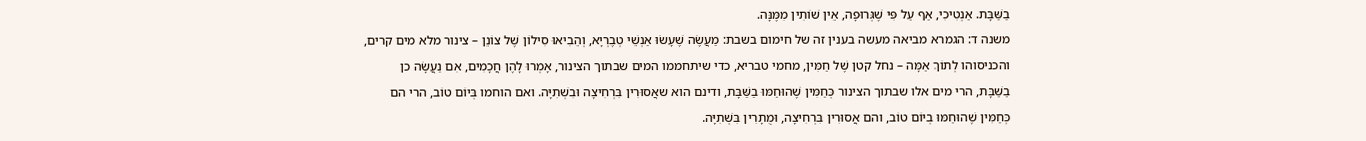בַשַּׁבָּת. אַנְטִיכִי, אַף עַל פִּי שֶׁגְּרוּפָה, אֵין שׁוֹתִין מִמֶּנָּה.
משנה ד: הגמרא מביאה מעשה בענין זה של חימום בשבת: מַעֲשֶׂה שֶׁעָשׂוּ אַנְשֵׁי טְבֶרְיָא, וְהֵבִיאוּ סִילוֹן שֶׁל צוֹנֵן – צינור מלא מים קרים, והכניסוהו לְתוֹךְ אַמָּה – נחל קטן שֶׁל חַמִּין, מחמי טבריא, כדי שיתחממו המים שבתוך הצינור, אָמְרוּ לָהֶן חֲכָמִים, אִם נַעֲשָׂה כן בַשַּׁבָּת, הרי מים אלו שבתוך הצינור כְּחַמִּין שֶׁהוּחַמּוּ בַשַּׁבָּת, ודינם הוא שאֲסוּרִין בִּרְחִיצָה וּבִשְׁתִיָּה. ואם הוחמו בְּיוֹם טוֹב, הרי הם כְּחַמִּין שֶׁהוּחַמּוּ בְיוֹם טוֹב, והם אֲסוּרִין בִּרְחִיצָה, וּמֻתָרִין בִּשְׁתִיָּה.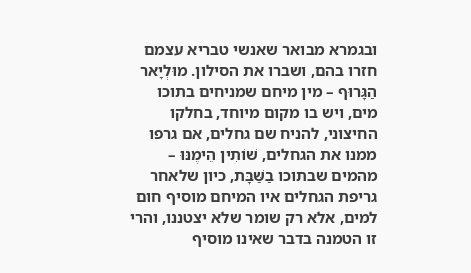ובגמרא מבואר שאנשי טבריא עצמם חזרו בהם, ושברו את הסילון. מוּלְיָאר הַגָּרוּף – מין מיחם שמניחים בתוכו מים, ויש בו מקום מיוחד, בחלקו החיצוני, להניח שם גחלים, אם גרפו ממנו את הגחלים, שׁוֹתִין הֵימֶנּוּ – מהמים שבתוכו בַשַּׁבָּת, כיון שלאחר גריפת הגחלים איו המיחם מוסיף חום למים, אלא רק שומר שלא יצטננו, והרי זו הטמנה בדבר שאינו מוסיף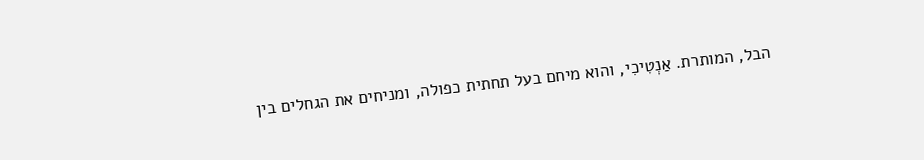הבל, המותרת. אַנְטִיכִי, והוא מיחם בעל תחתית כפולה, ומניחים את הגחלים בין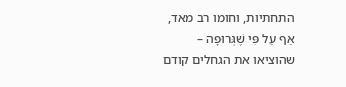התחתיות, וחומו רב מאד, אַף עַל פִּי שֶׁגְּרוּפָה – שהוציאו את הגחלים קודם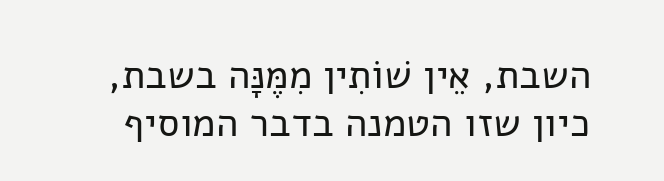השבת, אֵין שׁוֹתִין מִמֶּנָּה בשבת, כיון שזו הטמנה בדבר המוסיף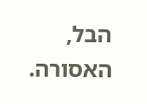הבל, האסורה.